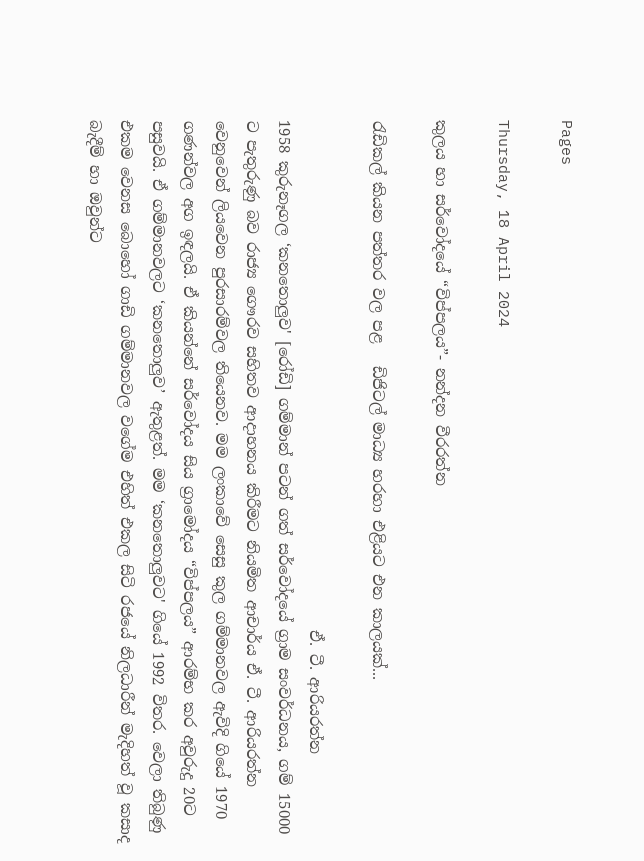Pages

Thursday, 18 April 2024

කුලය හා සර්වෝදයේ “විප්පලය”- නන්දන වීරරත්න

රැඩිකල් කියන පත්තර වල පළ   ඩිජිටල් මාධ්‍ය හරහා එළියට එන කාලයක්...

                                                                    ඒ. ටී. ආරියරත්න
1958 කුරුනෑගල ‘කනතොලුව' [රෝඩි] ගම්මාන් පටන් ගත් සර්වෝදයේ ග්‍රාම සංවර්ධනය, ගම් 15000 ට පැතුරුණු බව රාජ්‍ය ගෞරව සහිතව ආදාහනය කිරීමට නියමිත ආචාර්ය ඒ. ටී. ආරියරත්න වෙනුවෙන් ලියවෙන පුරසාරම්වල තියෙනව. මම ලංකාවේ සෙසු කුල ගම්මානවල ඇවිදි ගියේ 1970 ගණන්වල අග ඉඳලයි. ඒ කියන්නේ සර්වෝදය සිය ග්‍රාමෝදය “විප්පලය” ආරම්භ කර අවුරුදු 20ට පසුවයි. ඒ ගම්මානවලට ‘කනතොලුව’ ඇතුළත්. මම ‘කනතොලුවට' ගියේ 1992 විතර. වෙලා තිබුණු එකම වෙනස බොහෝ ගාඩි ගම්මානවල වගේම එහිත් එකල සිටි රජයේ නිලධාරීන් මැදිහත් වූ කසාද බැදීම් හා ඔවුන්ට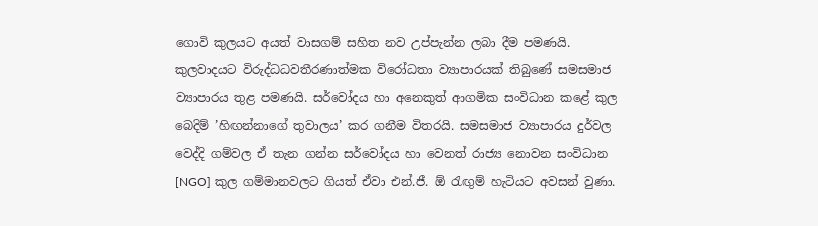ගොවි කුලයට අයත් වාසගම් සහිත නව උප්පැන්න ලබා දීම පමණයි.
කුලවාදයට විරුද්ධධවතීරණාත්මක විරෝධතා ව්‍යාපාරයක් තිබුණේ සමසමාජ ව්‍යාපාරය තුළ පමණයි. සර්වෝදය හා අනෙකුත් ආගමික සංවිධාන කළේ කුල බෙදිම් ’හිඟන්නාගේ තුවාලය’ කර ගනීම විතරයි. සමසමාජ ව්‍යාපාරය දුර්වල වෙද්දි ගම්වල ඒ තැන ගන්න සර්වෝදය හා වෙනත් රාජ්‍ය නොවන සංවිධාන [NGO] කුල ගම්මානවලට ගියත් ඒවා එන්.ජී. ඕ රැඟුම් හැටියට අවසන් වුණා.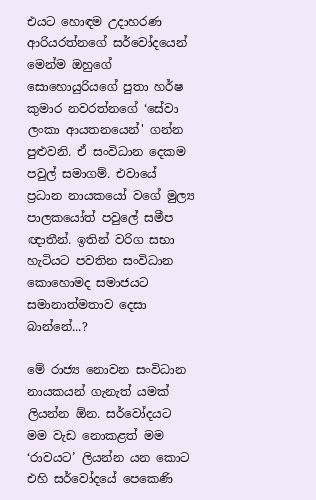එයට හොඳම උදාහරණ ආරියරත්නගේ සර්වෝදයෙන් මෙන්ම ඔහුගේ සොහොයුරියගේ පුතා හර්ෂ කුමාර නවරත්නගේ ‘සේවා ලංකා ආයතනයෙන්' ගන්න පුළුවනි. ඒ සංවිධාන දෙකම පවුල් සමාගම්. එවායේ ප්‍රධාන නායකයෝ වගේ මුල්‍ය පාලකයෝත් පවුලේ සමීප ඥාතීන්. ඉතින් වරිග සභා හැටියට පවතින සංවිධාන කොහොමද සමාජයට සමානාත්මතාව දෙසා බාන්නේ...?

මේ රාජ්‍ය නොවන සංවිධාන නායකයන් ගැනැත් යමක් ලියන්න ඕන. සර්වෝදයට මම වැඩ නොකළත් මම ‘රාවයට’ ලියන්න යන කොට එහි සර්වෝදයේ පෙකෙණි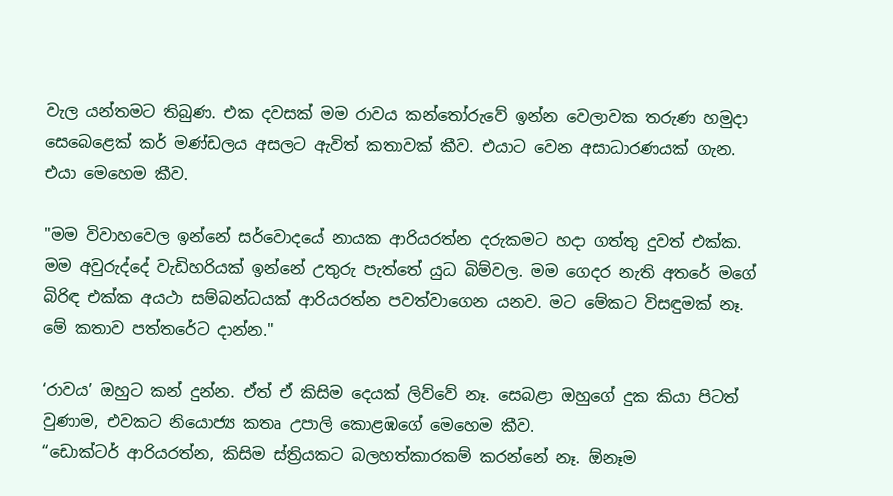වැල යන්තමට තිබුණ. එක දවසක් මම රාවය කන්තෝරුවේ ඉන්න වෙලාවක තරුණ හමුදා සෙබෙළෙක් කර් මණ්ඩලය අසලට ඇවිත් කතාවක් කීව. එයාට වෙන අසාධාරණයක් ගැන.
එයා මෙහෙම කීව.

"මම විවාහවෙල ඉන්නේ සර්වොදයේ නායක ආරියරත්න දරුකමට හදා ගත්තු දුවත් එක්ක. මම අවුරුද්දේ වැඩිහරියක් ඉන්නේ උතුරු පැත්තේ යුධ බිම්වල. මම ගෙදර නැති අතරේ මගේ බිරිඳ එක්ක අයථා සම්බන්ධයක් ආරියරත්න පවත්වාගෙන යනව. මට මේකට විසඳුමක් නෑ. මේ කතාව පත්තරේට දාන්න."

‘රාවය’ ඔහුට කන් දුන්න. ඒත් ඒ කිසිම දෙයක් ලිව්වේ නෑ. සෙබළා ඔහුගේ දුක කියා පිටත් වුණාම, එවකට නියොජ්‍ය කතෘ උපාලි කොළඹගේ මෙහෙම කීව.
“ඩොක්ටර් ආරියරත්න, කිසිම ස්ත්‍රියකට බලහත්කාරකම් කරන්නේ නෑ. ඕනෑම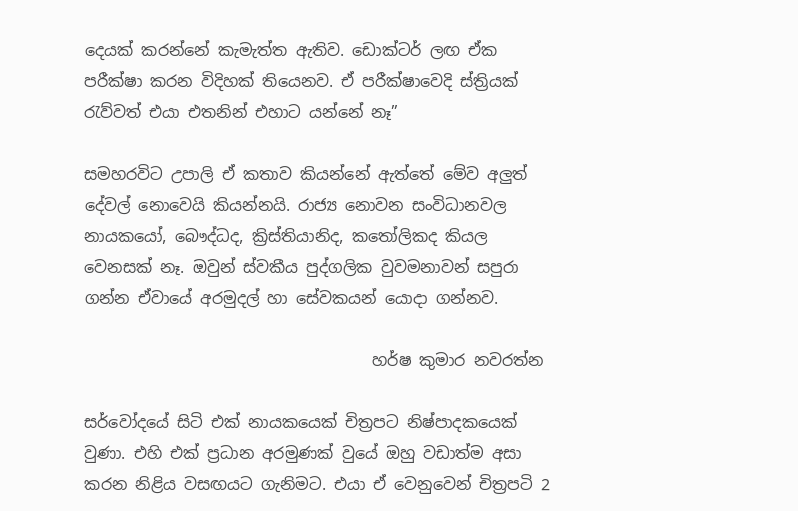දෙයක් කරන්නේ කැමැත්ත ඇතිව. ඩොක්ටර් ලඟ ඒක පරීක්ෂා කරන විදිහක් තියෙනව. ඒ පරීක්ෂාවෙදි ස්ත්‍රියක් රැව්වත් එයා එතනින් එහාට යන්නේ නෑ”

සමහරවිට උපාලි ඒ කතාව කියන්නේ ඇත්තේ මේව අලුත් දේවල් නොවෙයි කියන්නයි. රාජ්‍ය නොවන සංවිධානවල නායකයෝ, බෞද්ධද, ක්‍රිස්තියානිද, කතෝලිකද කියල වෙනසක් නෑ. ඔවුන් ස්වකීය පුද්ගලික වුවමනාවන් සපුරා ගන්න ඒවායේ අරමුදල් හා සේවකයන් යොදා ගන්නව.

                                    හර්ෂ කුමාර නවරත්න

සර්වෝදයේ සිටි එක් නායකයෙක් චිත්‍රපට නිෂ්පාදකයෙක් වුණා. එහි එක් ප්‍රධාන අරමුණක් වුයේ ඔහු වඩාත්ම අසා කරන නිළිය වසඟයට ගැනිමට. එයා ඒ වෙනුවෙන් චිත්‍රපටි 2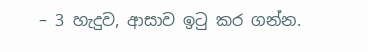– 3 හැදුව, ආසාව ඉටු කර ගන්න.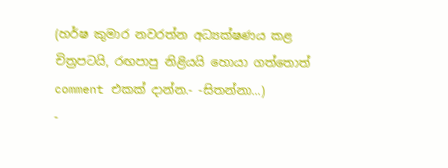(හර්ෂ කුමාර නවරත්න අධ්‍යක්ෂණය කළ චිත්‍රපටයි, රඟපාපු නිළියයි හොයා ගත්තොත් comment එකක් දාන්න.- -සිතන්නා...)
-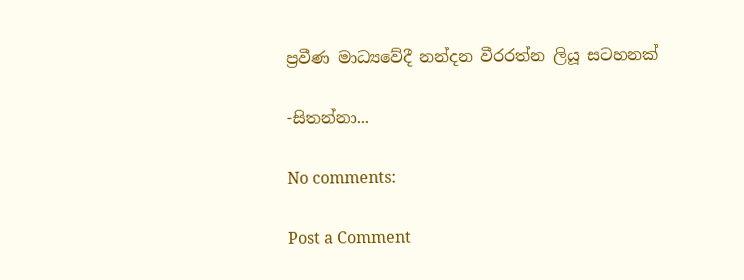ප්‍රවීණ මාධ්‍යවේදී නන්දන වීරරත්න ලියූ සටහනක්

-සිතන්නා...

No comments:

Post a Comment